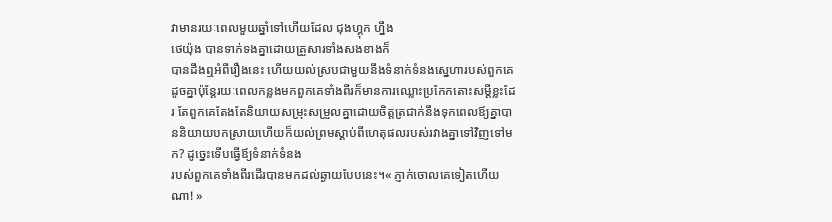វាមានរយៈពេលមួយឆ្នាំទៅហើយដែល ជុងហ្គុក ហ្នឹង
ថេយ៉ុង បានទាក់ទងគ្នាដោយគ្រួសារទាំងសងខាងក៏
បានដឹងឮអំពីរឿងនេះ ហើយយល់ស្របជាមួយនឹងទំនាក់ទំនងស្នេហារបស់ពួកគេដូចគ្នាប៉ុន្តែរយៈពេលកន្លងមកពួកគេទាំងពីរក៏មានការឈ្លោះប្រកែកតោះសម្ដីខ្លះដែរ តែពួកគេតែងតែនិយាយសម្រុះសម្រួលគ្នាដោយចិត្តត្រជាក់នឹងទុកពេលឪ្យគ្នាបាននិយាយបកស្រាយហើយក៏យល់ព្រមស្ដាប់ពីហេតុផលរបស់រវាងគ្នាទៅវិញទៅមក? ដូច្នេះទើបធ្វើឪ្យទំនាក់ទំនង
របស់ពួកគេទាំងពីរដើរបានមកដល់ឆ្ងាយបែបនេះ។« ភ្ញាក់ចោលគេទៀតហើយណា! »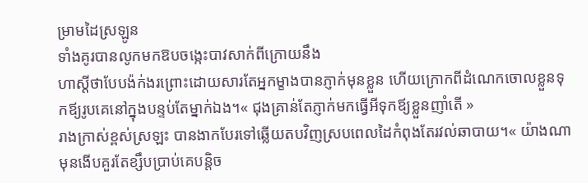ម្រាមដៃស្រឡូន
ទាំងគូរបានលូកមកឱបចង្កេះបាវសាក់ពីក្រោយនឹង
ហាស្ដីថាបែបង៉ក់ងរព្រោះដោយសារតែអ្នកម្ខាងបានភ្ញាក់មុនខ្លួន ហើយក្រោកពីដំណេកចោលខ្លួនទុកឪ្យរូបគេនៅក្នុងបន្ទប់តែម្នាក់ឯង។« ជុងគ្រាន់តែភ្ញាក់មកធ្វើអីទុកឪ្យខ្លួនញាំតើ »
រាងក្រាស់ខ្ពស់ស្រឡះ បានងាកបែរទៅឆ្លើយតបវិញស្របពេលដៃកំពុងតែរវល់ឆាបាយ។« យ៉ាងណាមុនងើបគួរតែខ្សឹបប្រាប់គេបន្តិច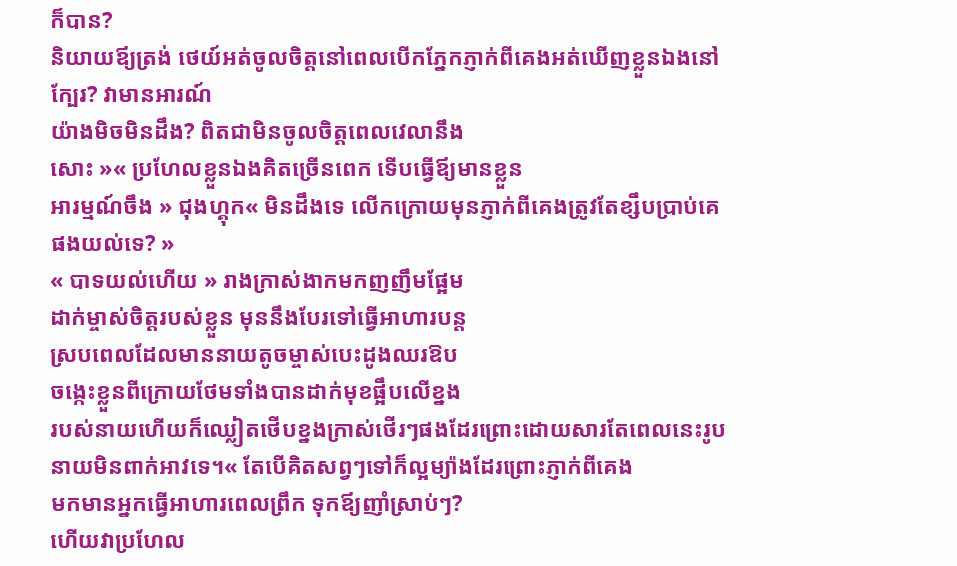ក៏បាន?
និយាយឪ្យត្រង់ ថេយ៍អត់ចូលចិត្តនៅពេលបើកភ្នែកភ្ញាក់ពីគេងអត់ឃើញខ្លួនឯងនៅក្បែរ? វាមានអារណ៍
យ៉ាងមិចមិនដឹង? ពិតជាមិនចូលចិត្តពេលវេលានឹង
សោះ »« ប្រហែលខ្លួនឯងគិតច្រើនពេក ទើបធ្វើឪ្យមានខ្លួន
អារម្មណ៍ចឹង » ជុងហ្គុក« មិនដឹងទេ លើកក្រោយមុនភ្ញាក់ពីគេងត្រូវតែខ្សឹបប្រាប់គេផងយល់ទេ? »
« បាទយល់ហើយ » រាងក្រាស់ងាកមកញញឹមផ្អែម
ដាក់ម្ចាស់ចិត្តរបស់ខ្លួន មុននឹងបែរទៅធ្វើអាហារបន្ត
ស្របពេលដែលមាននាយតូចម្ចាស់បេះដូងឈរឱប
ចង្កេះខ្លួនពីក្រោយថែមទាំងបានដាក់មុខផ្អឹបលើខ្នង
របស់នាយហើយក៏ឈ្លៀតថើបខ្នងក្រាស់ថើរៗផងដែរព្រោះដោយសារតែពេលនេះរូបនាយមិនពាក់អាវទេ។« តែបើគិតសព្វៗទៅក៏ល្អម្យ៉ាងដែរព្រោះភ្ញាក់ពីគេង
មកមានអ្នកធ្វើអាហារពេលព្រឹក ទុកឪ្យញាំស្រាប់ៗ?
ហើយវាប្រហែល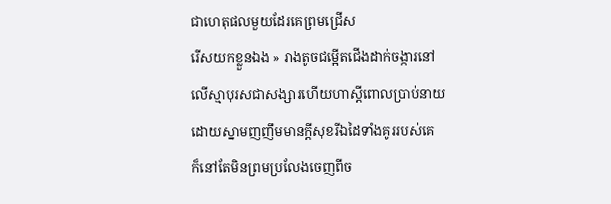ជាហេតុផលមួយដែរគេព្រមជ្រើស
រើសយកខ្លួនឯង » រាងតូចជម្អើតជើងដាក់ចង្ការនៅ
លើស្មាបុរសជាសង្សារហើយហាស្ដីពោលប្រាប់នាយ
ដោយស្នាមញញឹមមានក្ដីសុខរីឯដៃទាំងគូររបស់គេ
ក៏នៅតែមិនព្រមប្រលែងចេញពីច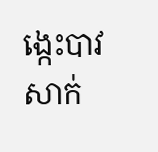ង្កេះបាវសាក់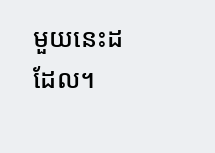មួយនេះដដែល។